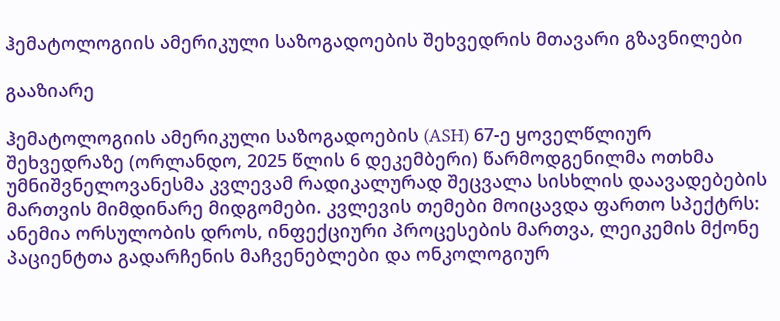ჰემატოლოგიის ამერიკული საზოგადოების შეხვედრის მთავარი გზავნილები

გააზიარე

ჰემატოლოგიის ამერიკული საზოგადოების (ASH) 67-ე ყოველწლიურ შეხვედრაზე (ორლანდო, 2025 წლის 6 დეკემბერი) წარმოდგენილმა ოთხმა უმნიშვნელოვანესმა კვლევამ რადიკალურად შეცვალა სისხლის დაავადებების მართვის მიმდინარე მიდგომები. კვლევის თემები მოიცავდა ფართო სპექტრს: ანემია ორსულობის დროს, ინფექციური პროცესების მართვა, ლეიკემის მქონე პაციენტთა გადარჩენის მაჩვენებლები და ონკოლოგიურ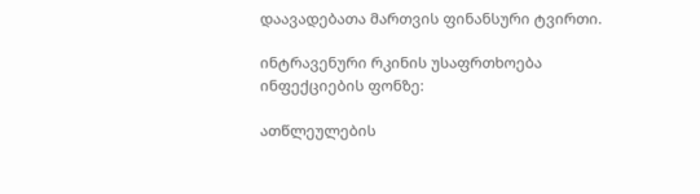დაავადებათა მართვის ფინანსური ტვირთი.

ინტრავენური რკინის უსაფრთხოება ინფექციების ფონზე:

ათწლეულების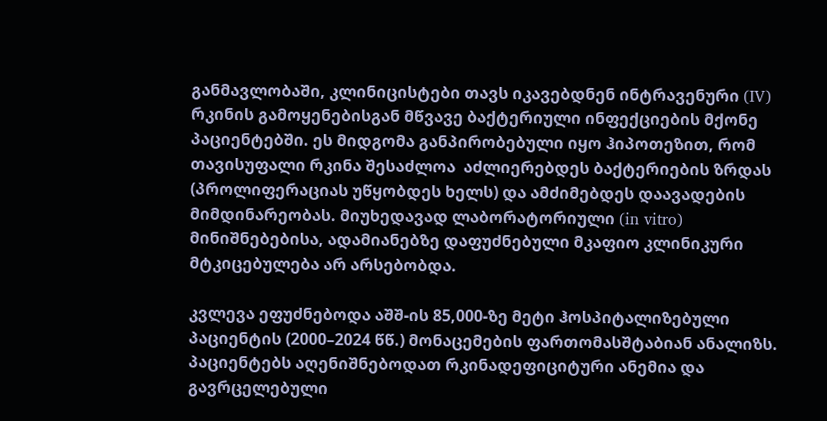განმავლობაში, კლინიცისტები თავს იკავებდნენ ინტრავენური (IV) რკინის გამოყენებისგან მწვავე ბაქტერიული ინფექციების მქონე პაციენტებში. ეს მიდგომა განპირობებული იყო ჰიპოთეზით, რომ თავისუფალი რკინა შესაძლოა  აძლიერებდეს ბაქტერიების ზრდას (პროლიფერაციას უწყობდეს ხელს) და ამძიმებდეს დაავადების მიმდინარეობას. მიუხედავად ლაბორატორიული (in vitro) მინიშნებებისა, ადამიანებზე დაფუძნებული მკაფიო კლინიკური მტკიცებულება არ არსებობდა.

კვლევა ეფუძნებოდა აშშ-ის 85,000-ზე მეტი ჰოსპიტალიზებული პაციენტის (2000–2024 წწ.) მონაცემების ფართომასშტაბიან ანალიზს. პაციენტებს აღენიშნებოდათ რკინადეფიციტური ანემია და გავრცელებული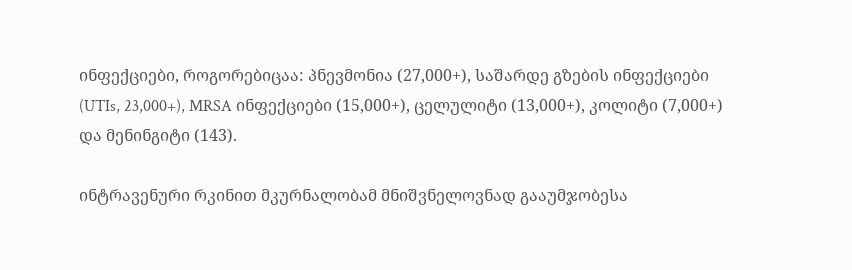ინფექციები, როგორებიცაა: პნევმონია (27,000+), საშარდე გზების ინფექციები (UTIs, 23,000+), MRSA ინფექციები (15,000+), ცელულიტი (13,000+), კოლიტი (7,000+) და მენინგიტი (143).

ინტრავენური რკინით მკურნალობამ მნიშვნელოვნად გააუმჯობესა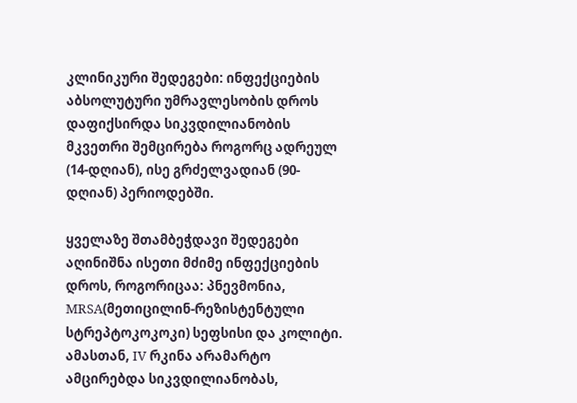კლინიკური შედეგები: ინფექციების აბსოლუტური უმრავლესობის დროს დაფიქსირდა სიკვდილიანობის მკვეთრი შემცირება როგორც ადრეულ (14-დღიან), ისე გრძელვადიან (90-დღიან) პერიოდებში.

ყველაზე შთამბეჭდავი შედეგები აღინიშნა ისეთი მძიმე ინფექციების დროს, როგორიცაა: პნევმონია, MRSA(მეთიცილინ-რეზისტენტული სტრეპტოკოკოკი) სეფსისი და კოლიტი. ამასთან, IV რკინა არამარტო ამცირებდა სიკვდილიანობას,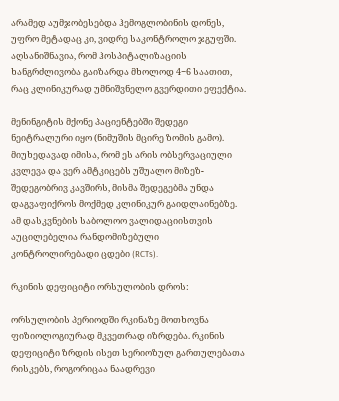არამედ აუმჯობესებდა ჰემოგლობინის დონეს, უფრო მეტადაც კი, ვიდრე საკონტროლო ჯგუფში. აღსანიშნავია, რომ ჰოსპიტალიზაციის ხანგრძლივობა გაიზარდა მხოლოდ 4−6 საათით, რაც კლინიკურად უმნიშვნელო გვერდითი ეფექტია.

მენინგიტის მქონე პაციენტებში შედეგი ნეიტრალური იყო (ნიმუშის მცირე ზომის გამო). მიუხედავად იმისა, რომ ეს არის ობსერვაციული კვლევა და ვერ ამტკიცებს უშუალო მიზეზ-შედეგობრივ კავშირს, მისმა შედეგებმა უნდა დაგვაფიქროს მოქმედ კლინიკურ გაიდლაინებზე. ამ დასკვნების საბოლოო ვალიდაციისთვის აუცილებელია რანდომიზებული კონტროლირებადი ცდები (RCTs).

რკინის დეფიციტი ორსულობის დროს:

ორსულობის პერიოდში რკინაზე მოთხოვნა ფიზიოლოგიურად მკვეთრად იზრდება. რკინის დეფიციტი ზრდის ისეთ სერიოზულ გართულებათა რისკებს, როგორიცაა ნაადრევი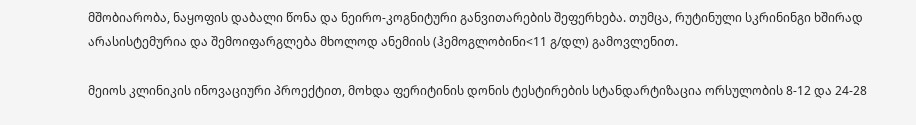მშობიარობა, ნაყოფის დაბალი წონა და ნეირო-კოგნიტური განვითარების შეფერხება. თუმცა, რუტინული სკრინინგი ხშირად არასისტემურია და შემოიფარგლება მხოლოდ ანემიის (ჰემოგლობინი<11 გ/დლ) გამოვლენით.

მეიოს კლინიკის ინოვაციური პროექტით, მოხდა ფერიტინის დონის ტესტირების სტანდარტიზაცია ორსულობის 8-12 და 24-28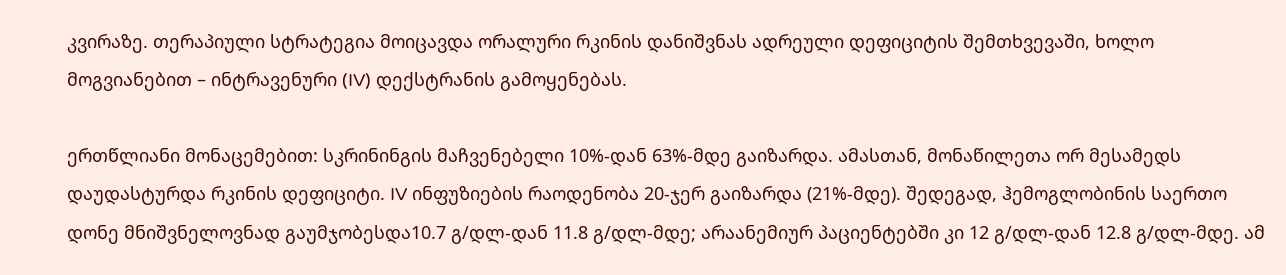კვირაზე. თერაპიული სტრატეგია მოიცავდა ორალური რკინის დანიშვნას ადრეული დეფიციტის შემთხვევაში, ხოლო მოგვიანებით – ინტრავენური (IV) დექსტრანის გამოყენებას.

ერთწლიანი მონაცემებით: სკრინინგის მაჩვენებელი 10%-დან 63%-მდე გაიზარდა. ამასთან, მონაწილეთა ორ მესამედს დაუდასტურდა რკინის დეფიციტი. IV ინფუზიების რაოდენობა 20-ჯერ გაიზარდა (21%-მდე). შედეგად, ჰემოგლობინის საერთო დონე მნიშვნელოვნად გაუმჯობესდა10.7 გ/დლ-დან 11.8 გ/დლ-მდე; არაანემიურ პაციენტებში კი 12 გ/დლ-დან 12.8 გ/დლ-მდე. ამ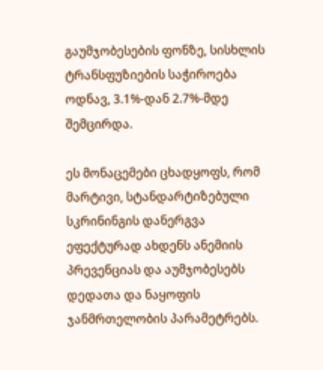გაუმჯობესების ფონზე, სისხლის ტრანსფუზიების საჭიროება ოდნავ, 3.1%-დან 2.7%-მდე შემცირდა.

ეს მონაცემები ცხადყოფს, რომ მარტივი, სტანდარტიზებული სკრინინგის დანერგვა ეფექტურად ახდენს ანემიის პრევენციას და აუმჯობესებს დედათა და ნაყოფის ჯანმრთელობის პარამეტრებს.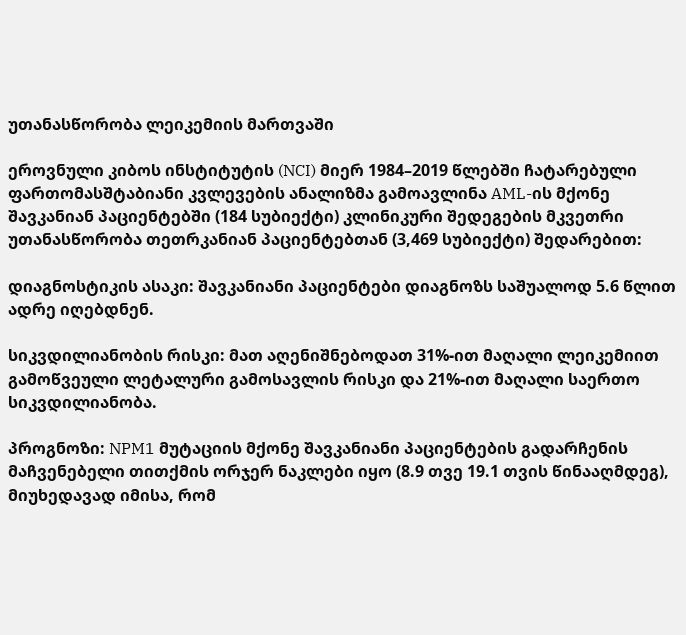უთანასწორობა ლეიკემიის მართვაში

ეროვნული კიბოს ინსტიტუტის (NCI) მიერ 1984–2019 წლებში ჩატარებული ფართომასშტაბიანი კვლევების ანალიზმა გამოავლინა AML-ის მქონე შავკანიან პაციენტებში (184 სუბიექტი) კლინიკური შედეგების მკვეთრი უთანასწორობა თეთრკანიან პაციენტებთან (3,469 სუბიექტი) შედარებით:

დიაგნოსტიკის ასაკი: შავკანიანი პაციენტები დიაგნოზს საშუალოდ 5.6 წლით ადრე იღებდნენ.

სიკვდილიანობის რისკი: მათ აღენიშნებოდათ 31%-ით მაღალი ლეიკემიით გამოწვეული ლეტალური გამოსავლის რისკი და 21%-ით მაღალი საერთო სიკვდილიანობა.

პროგნოზი: NPM1 მუტაციის მქონე შავკანიანი პაციენტების გადარჩენის მაჩვენებელი თითქმის ორჯერ ნაკლები იყო (8.9 თვე 19.1 თვის წინააღმდეგ), მიუხედავად იმისა, რომ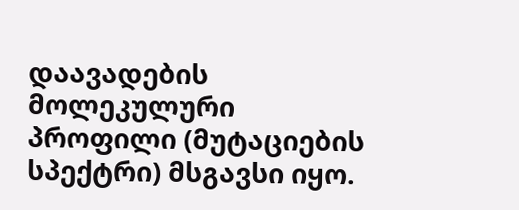დაავადების მოლეკულური პროფილი (მუტაციების სპექტრი) მსგავსი იყო.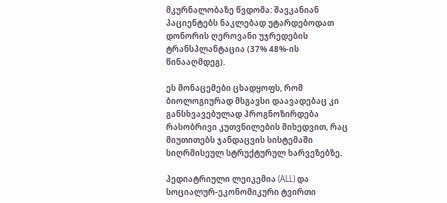მკურნალობაზე წვდომა: შავკანიან პაციენტებს ნაკლებად უტარდებოდათ დონორის ღეროვანი უჯრედების ტრანსპლანტაცია (37% 48%-ის წინააღმდეგ).

ეს მონაცემები ცხადყოფს, რომ ბიოლოგიურად მსგავსი დაავადებაც კი განსხვავებულად პროგნოზირდება რასობრივი კუთვნილების მიხედვით, რაც მიუთითებს ჯანდაცვის სისტემაში სიღრმისეულ სტრუქტურულ ხარვეზებზე.

პედიატრიული ლეიკემია (ALL) და სოციალურ-ეკონომიკური ტვირთი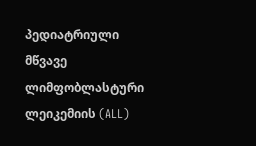პედიატრიული მწვავე ლიმფობლასტური ლეიკემიის (ALL)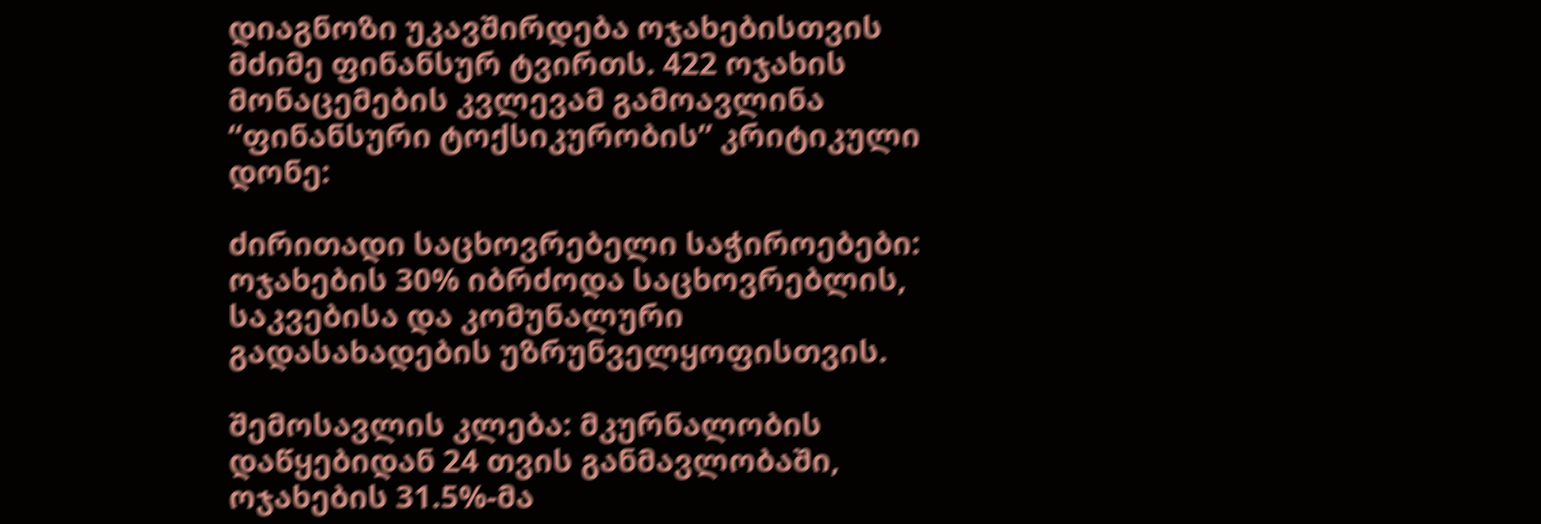დიაგნოზი უკავშირდება ოჯახებისთვის მძიმე ფინანსურ ტვირთს. 422 ოჯახის მონაცემების კვლევამ გამოავლინა “ფინანსური ტოქსიკურობის” კრიტიკული დონე:

ძირითადი საცხოვრებელი საჭიროებები: ოჯახების 30% იბრძოდა საცხოვრებლის, საკვებისა და კომუნალური გადასახადების უზრუნველყოფისთვის.

შემოსავლის კლება: მკურნალობის დაწყებიდან 24 თვის განმავლობაში, ოჯახების 31.5%-მა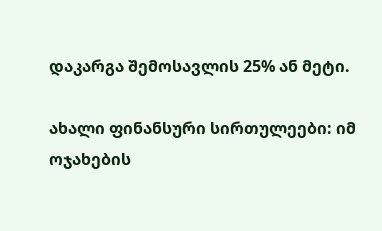დაკარგა შემოსავლის 25% ან მეტი.

ახალი ფინანსური სირთულეები: იმ ოჯახების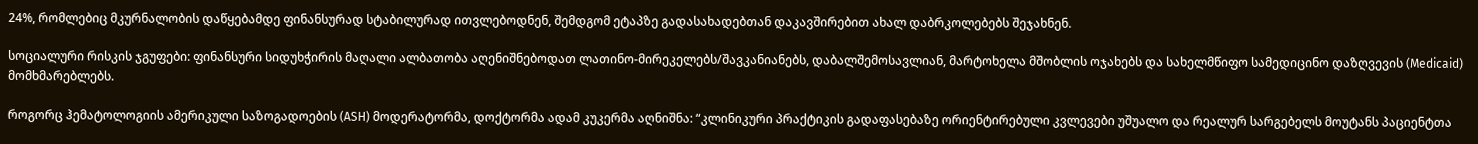24%, რომლებიც მკურნალობის დაწყებამდე ფინანსურად სტაბილურად ითვლებოდნენ, შემდგომ ეტაპზე გადასახადებთან დაკავშირებით ახალ დაბრკოლებებს შეჯახნენ.

სოციალური რისკის ჯგუფები: ფინანსური სიდუხჭირის მაღალი ალბათობა აღენიშნებოდათ ლათინო-მირეკელებს/შავკანიანებს, დაბალშემოსავლიან, მარტოხელა მშობლის ოჯახებს და სახელმწიფო სამედიცინო დაზღვევის (Medicaid) მომხმარებლებს.

როგორც ჰემატოლოგიის ამერიკული საზოგადოების (ASH) მოდერატორმა, დოქტორმა ადამ კუკერმა აღნიშნა: “კლინიკური პრაქტიკის გადაფასებაზე ორიენტირებული კვლევები უშუალო და რეალურ სარგებელს მოუტანს პაციენტთა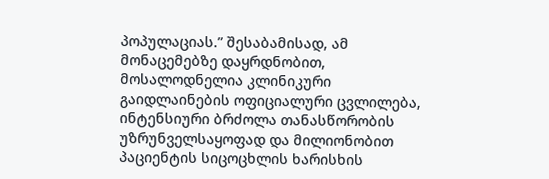პოპულაციას.” შესაბამისად, ამ მონაცემებზე დაყრდნობით, მოსალოდნელია კლინიკური გაიდლაინების ოფიციალური ცვლილება, ინტენსიური ბრძოლა თანასწორობის უზრუნველსაყოფად და მილიონობით პაციენტის სიცოცხლის ხარისხის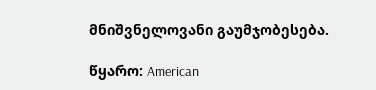მნიშვნელოვანი გაუმჯობესება.

წყარო: American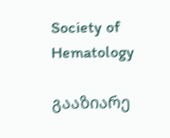Society of Hematology

გააზიარე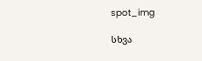spot_img

სხვა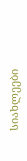სიახლეები